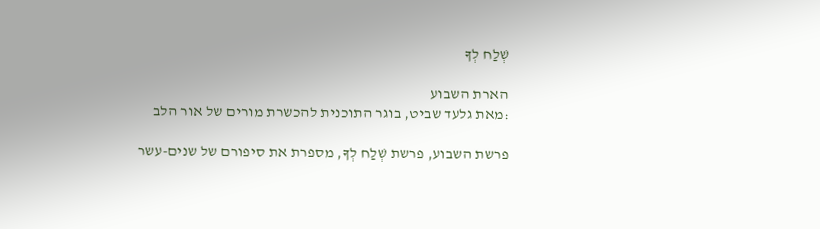שְׁלַח לְךָ

הארת השבוע
:מאת גלעד שביט, בוגר התוכנית להכשרת מורים של אור הלב

פרשת השבוע, פרשת שְׁלַח לְךָ, מספרת את סיפורם של שנים-עשר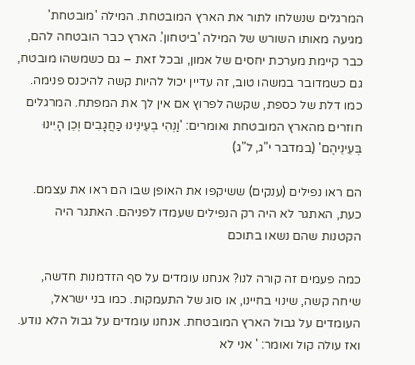המרגלים שנשלחו לתור את הארץ המובטחת. המילה 'מובטחת' מגיעה מאותו השורש של המילה 'ביטחון'. הארץ כבר הובטחה להם, כבר קיימת מערכת יחסים של אמון, ובכל זאת – גם כשמשהו מובטח, גם כשמדובר במשהו טוב, זה עדיין יכול להיות קשה להיכנס פנימה. כמו דלת של כספת, שקשה לפרוץ אם אין לך את המפתח. המרגלים חוזרים מהארץ המובטחת ואומרים: 'וַנְּהִי בְעֵינֵינוּ כַּחֲגָבִים וְכֵן הָיִינוּ בְּעֵינֵיהֶם' (במדבר י"ג, ל"ג)

הם ראו נפילים (ענקים) ששיקפו את האופן שבו הם ראו את עצמם. כעת, האתגר לא היה רק הנפילים שעמדו לפניהם. האתגר היה הקטנות שהם נשאו בתוכם

כמה פעמים זה קורה לנו? אנחנו עומדים על סף הזדמנות חדשה, שיחה קשה, שינוי בחיינו, או סוג של התעמקות. כמו בני ישראל, העומדים על גבול הארץ המובטחת. אנחנו עומדים על גבול הלא נודע. ואז עולה קול ואומר: ' אני לא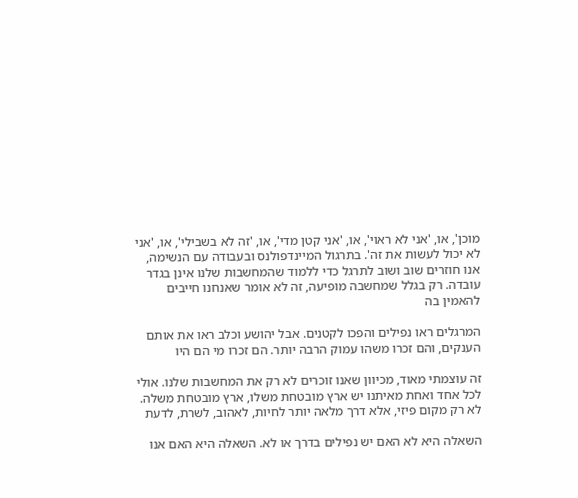מוכן', או, 'אני לא ראוי', או, 'אני קטן מדי', או, 'זה לא בשבילי', או, 'אני לא יכול לעשות את זה'. בתרגול המיינדפולנס ובעבודה עם הנשימה, אנו חוזרים שוב ושוב לתרגל כדי ללמוד שהמחשבות שלנו אינן בגדר עובדה. רק בגלל שמחשבה מופיעה, זה לא אומר שאנחנו חייבים להאמין בה

המרגלים ראו נפילים והפכו לקטנים. אבל יהושע וכלב ראו את אותם הענקים, והם זכרו משהו עמוק הרבה יותר. הם זכרו מי הם היו

זה עוצמתי מאוד, מכיוון שאנו זוכרים לא רק את המחשבות שלנו. אולי לכל אחד ואחת מאיתנו יש ארץ מובטחת משלו, ארץ מובטחת משלה. לא רק מקום פיזי, אלא דרך מלאה יותר לחיות, לאהוב, לשרת, לדעת

השאלה היא לא האם יש נפילים בדרך או לא. השאלה היא האם אנו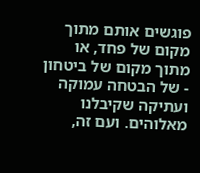פוגשים אותם מתוך מקום של פחד, או מתוך מקום של ביטחון - של הבטחה עמוקה ועתיקה שקיבלנו מאלוהים. ועם זה,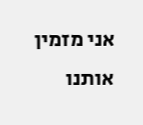אני מזמין אותנו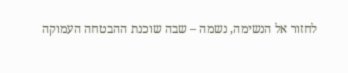לחזור אל הנשימה, נשמה – שבה שוכנת ההבטחה העמוקה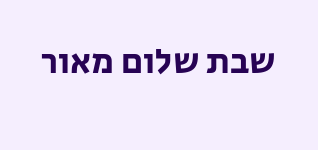שבת שלום מאור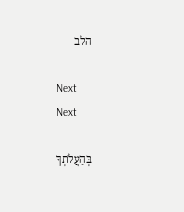הלב

Next
Next

בְּהַעֲלֹתְךָ